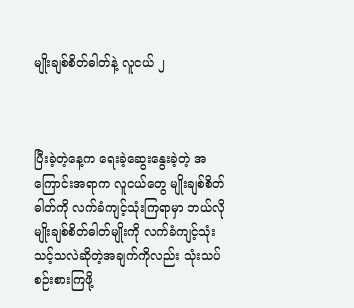မျိုးချစ်စိတ်ဓါတ်နဲ့ လူငယ် ၂



ပြီးခဲ့တဲ့နေ့က ရေးခဲ့ဆွေးနွေးခဲ့တဲ့ အကြောင်းအရာက လူငယ်တွေ မျိုးချစ်စိတ်ဓါတ်ကို လက်ခံကျင့်သုံးကြရာမှာ ဘယ်လိုမျိုးချစ်စိတ်ဓါတ်မျိုးကို လက်ခံကျင့်သုံးသင့်သလဲဆိုတဲ့အချက်ကိုလည်း သုံးသပ်စဉ်းစားကြဖို့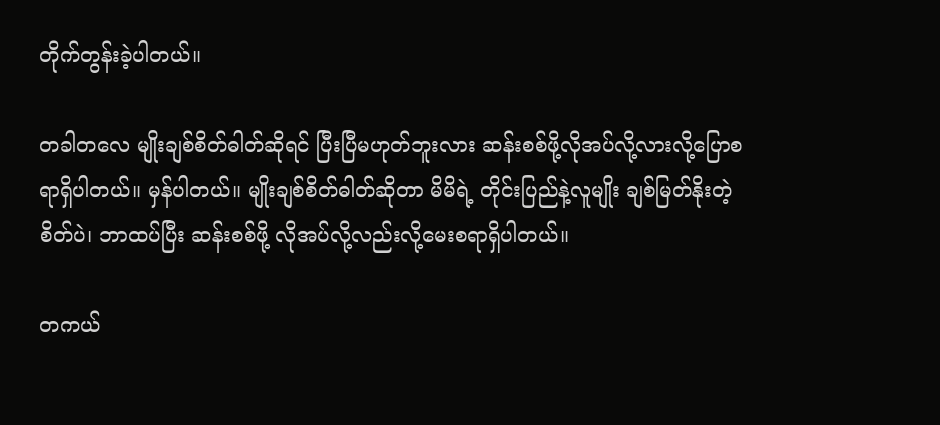တိုက်တွန်းခဲ့ပါတယ်။

တခါတလေ မျိုးချစ်စိတ်ဓါတ်ဆိုရင် ပြီးပြီမဟုတ်ဘူးလား ဆန်းစစ်ဖို့လိုအပ်လို့လားလို့ပြောစရာရှိပါတယ်။ မှန်ပါတယ်။ မျိုးချစ်စိတ်ဓါတ်ဆိုတာ မိမိရဲ့ တိုင်းပြည်နဲ့လူမျိုး ချစ်မြတ်နိုးတဲ့စိတ်ပဲ၊ ဘာထပ်ပြီး ဆန်းစစ်ဖို့ လိုအပ်လို့လည်းလို့မေးစရာရှိပါတယ်။

တကယ်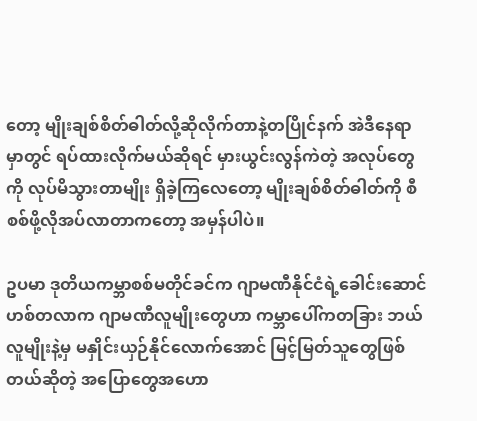တော့ မျိုးချစ်စိတ်ဓါတ်လို့ဆိုလိုက်တာနဲ့တပြိုင်နက် အဲဒီနေရာမှာတွင် ရပ်ထားလိုက်မယ်ဆိုရင် မှားယွင်းလွန်ကဲတဲ့ အလုပ်တွေကို လုပ်မိသွားတာမျိုး ရှိခဲ့ကြလေတော့ မျိုးချစ်စိတ်ဓါတ်ကို စီစစ်ဖို့လိုအပ်လာတာကတော့ အမှန်ပါပဲ။

ဥပမာ ဒုတိယကမ္ဘာစစ်မတိုင်ခင်က ဂျာမဏီနိုင်ငံရဲ့ခေါင်းဆောင် ဟစ်တလာက ဂျာမဏီလူမျိုးတွေဟာ ကမ္ဘာပေါ်ကတခြား ဘယ်လူမျိုးနဲ့မှ မနှိုင်းယှဉ်နိုင်လောက်အောင် မြင့်မြတ်သူတွေဖြစ်တယ်ဆိုတဲ့ အပြောတွေအဟော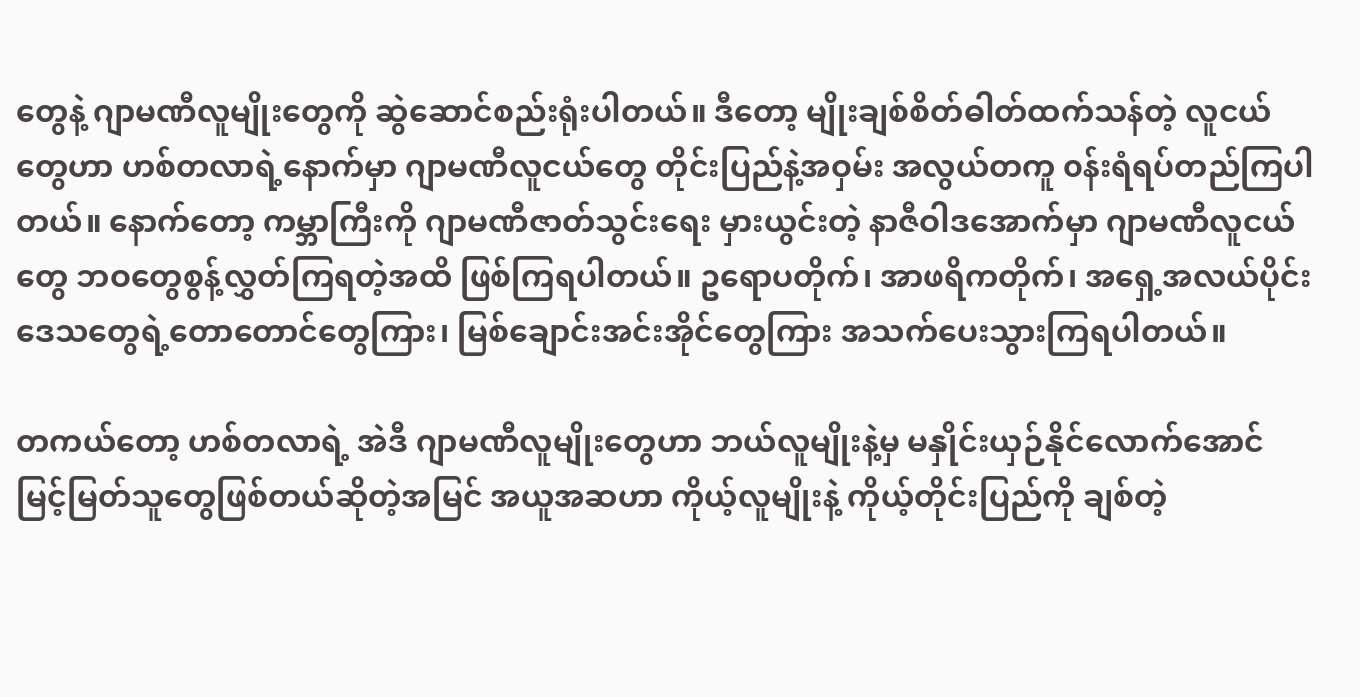တွေနဲ့ ဂျာမဏီလူမျိုးတွေကို ဆွဲဆောင်စည်းရုံးပါတယ်။ ဒီတော့ မျိုးချစ်စိတ်ဓါတ်ထက်သန်တဲ့ လူငယ်တွေဟာ ဟစ်တလာရဲ့နောက်မှာ ဂျာမဏီလူငယ်တွေ တိုင်းပြည်နဲ့အဝှမ်း အလွယ်တကူ ၀န်းရံရပ်တည်ကြပါတယ်။ နောက်တော့ ကမ္ဘာကြီးကို ဂျာမဏီဇာတ်သွင်းရေး မှားယွင်းတဲ့ နာဇီဝါဒအောက်မှာ ဂျာမဏီလူငယ်တွေ ဘဝတွေစွန့်လွှတ်ကြရတဲ့အထိ ဖြစ်ကြရပါတယ်။ ဥရောပတိုက်၊ အာဖရိကတိုက်၊ အရှေ့အလယ်ပိုင်းဒေသတွေရဲ့တောတောင်တွေကြား၊ မြစ်ချောင်းအင်းအိုင်တွေကြား အသက်ပေးသွားကြရပါတယ်။

တကယ်တော့ ဟစ်တလာရဲ့ အဲဒီ ဂျာမဏီလူမျိုးတွေဟာ ဘယ်လူမျိုးနဲ့မှ မနှိုင်းယှဉ်နိုင်လောက်အောင် မြင့်မြတ်သူတွေဖြစ်တယ်ဆိုတဲ့အမြင် အယူအဆဟာ ကိုယ့်လူမျိုးနဲ့ ကိုယ့်တိုင်းပြည်ကို ချစ်တဲ့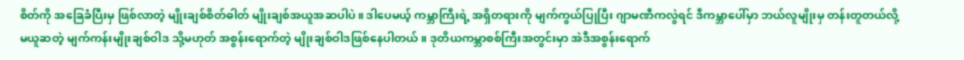စိတ်ကို အခြေခံပြီးမှ ဖြစ်လာတဲ့ မျိုးချစ်စိတ်ဓါတ် မျိုးချစ်အယူအဆပါပဲ။ ဒါပေမယ့် ကမ္ဘာကြီးရဲ့ အရှိတရားကို မျက်ကွယ်ပြုပြီး ဂျာမဏီကလွဲရင် ဒီကမ္ဘာပေါ်မှာ ဘယ်လူမျိုးမှ တန်းတူတယ်လို့ မယူဆတဲ့ မျက်ကန်းမျိုးချစ်ဝါဒ သို့မဟုတ် အစွန်းရောက်တဲ့ မျိုးချစ်ဝါဒဖြစ်နေပါတယ်။ ဒုတိယကမ္ဘာစစ်ကြီးအတွင်းမှာ အဲဒီအစွန်းရောက်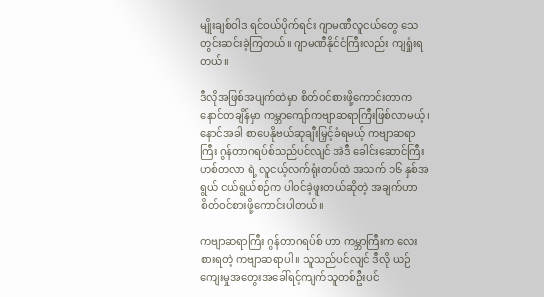မျိုးချစ်ဝါဒ ရင်ဝယ်ပိုက်ရင်း ဂျာမဏီလူငယ်တွေ သေတွင်းဆင်းခဲ့ကြတယ်။ ဂျာမဏီနိုင်ငံကြီးလည်း ကျရှုံးရတယ်။

ဒီလိုအဖြစ်အပျက်ထဲမှာ စိတ်ဝင်စားဖို့ကောင်းတာက နောင်တချိန်မှာ ကမ္ဘာကျော်ကဗျာဆရာကြီးဖြစ်လာမယ့်၊ နောင်အခါ စာပေနိုဗယ်ဆုချီးမြှင့်ခံရမယ့် ကဗျာဆရာကြီး ဂွန်တာဂရပ်စ်သည်ပင်လျင် အဲဒီ ခေါင်းဆောင်ကြီး ဟစ်တလာ ရဲ့ လူငယ့်လက်ရုံးတပ်ထဲ အသက် ၁၆ နှစ်အရွယ် ငယ်ရွယ်စဉ်က ပါ၀င်ခဲ့ဖူးတယ်ဆိုတဲ့ အချက်ဟာ စိတ်ဝင်စားဖို့ကောင်းပါတယ်။

ကဗျာဆရာကြီး ဂွန်တာဂရပ်စ် ဟာ ကမ္ဘာကြီးက လေးစားရတဲ့ ကဗျာဆရာပါ။ သူသည်ပင်လျင် ဒီလို ယဉ်ကျေးမှုအတွေးအခေါ်ရင့်ကျက်သူတစ်ဦးပင်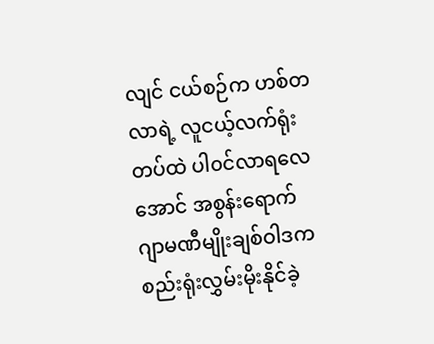လျင် ငယ်စဉ်က ဟစ်တလာရဲ့ လူငယ့်လက်ရုံးတပ်ထဲ ပါ၀င်လာရလေအောင် အစွန်းရောက် ဂျာမဏီမျိုးချစ်ဝါဒက စည်းရုံးလွှမ်းမိုးနိုင်ခဲ့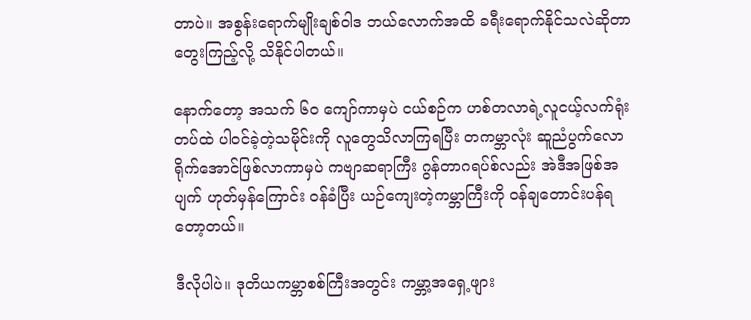တာပဲ။ အစွန်းရောက်မျိုးချစ်ဝါဒ ဘယ်လောက်အထိ ခရီးရောက်နိုင်သလဲဆိုတာ တွေးကြည့်လို့ သိနိုင်ပါတယ်။

နောက်တော့ အသက် ၆၀ ကျော်ကာမှပဲ ငယ်စဉ်က ဟစ်တလာရဲ့လူငယ့်လက်ရုံးတပ်ထဲ ပါ၀င်ခဲ့တဲ့သမိုင်းကို လူတွေသိလာကြရပြီး တကမ္ဘာလုံး ဆူညံပွက်လောရိုက်အောင်ဖြစ်လာကာမှပဲ ကဗျာဆရာကြီး ဂွန်တာဂရပ်စ်လည်း အဲဒီအဖြစ်အပျက် ဟုတ်မှန်ကြောင်း ၀န်ခံပြီး ယဉ်ကျေးတဲ့ကမ္ဘာကြီးကို ၀န်ချတောင်းပန်ရတော့တယ်။

ဒီလိုပါပဲ။ ဒုတိယကမ္ဘာစစ်ကြီးအတွင်း ကမ္ဘာ့အရှေ့ဖျား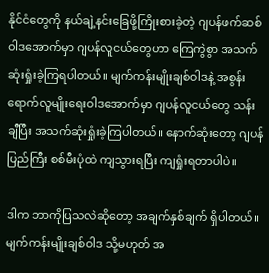နိုင်ငံတွေကို နယ်ချဲ့နင်းခြေဖို့ကြိုးစားခဲ့တဲ့ ဂျပန်ဖက်ဆစ်ဝါဒအောက်မှာ ဂျပန်လူငယ်တွေဟာ ကြေကွဲစွာ အသက်ဆုံးရှုံးခဲ့ကြရပါတယ်။ မျက်ကန်းမျိုးချစ်ဝါဒနဲ့ အစွန်းရောက်လူမျိုးရေးဝါဒအောက်မှာ ဂျပန်လူငယ်တွေ သန်းချီပြီး အသက်ဆုံးရှုံးခဲ့ကြပါတယ်။ နောက်ဆုံးတော့ ဂျပန်ပြည်ကြီး စစ်မီးပုံထဲ ကျသွားရပြီး ကျရှုံးရတာပါပဲ။

ဒါက ဘာကိုပြသလဲဆိုတော့ အချက်နှစ်ချက် ရှိပါတယ်။ မျက်ကန်းမျိုးချစ်ဝါဒ သို့မဟုတ် အ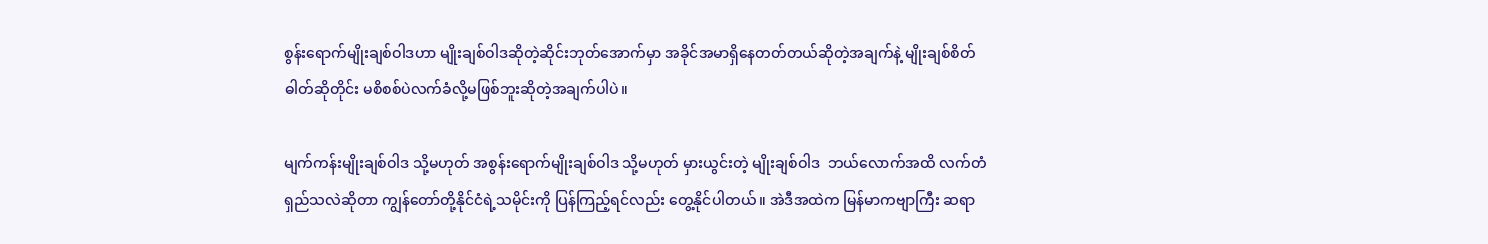စွန်းရောက်မျိုးချစ်ဝါဒဟာ မျိုးချစ်ဝါဒဆိုတဲ့ဆိုင်းဘုတ်အောက်မှာ အခိုင်အမာရှိနေတတ်တယ်ဆိုတဲ့အချက်နဲ့ မျိုးချစ်စိတ်ဓါတ်ဆိုတိုင်း မစိစစ်ပဲလက်ခံလို့မဖြစ်ဘူးဆိုတဲ့အချက်ပါပဲ။

မျက်ကန်းမျိုးချစ်ဝါဒ သို့မဟုတ် အစွန်းရောက်မျိုးချစ်ဝါဒ သို့မဟုတ် မှားယွင်းတဲ့ မျိုးချစ်ဝါဒ  ဘယ်လောက်အထိ လက်တံရှည်သလဲဆိုတာ ကျွန်တော်တို့နိုင်ငံရဲ့သမိုင်းကို ပြန်ကြည့်ရင်လည်း တွေ့နိုင်ပါတယ်။ အဲဒီအထဲက မြန်မာကဗျာကြီး ဆရာ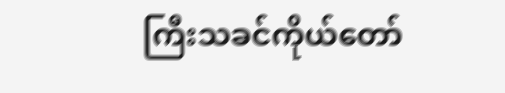ကြီးသခင်ကိုယ်တော်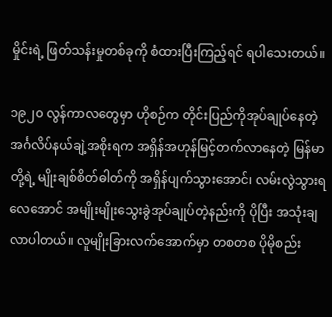မှိုင်းရဲ့ ဖြတ်သန်းမှုတစ်ခုကို စံထားပြီးကြည့်ရင် ရပါသေးတယ်။

၁၉၂၀ လွန်ကာလတွေမှာ ဟိုစဉ်က တိုင်းပြည်ကိုအုပ်ချုပ်နေတဲ့ အင်္ဂလိပ်နယ်ချဲ့အစိုးရက အရှိန်အဟုန်မြင့်တက်လာနေတဲ့ မြန်မာတို့ရဲ့ မျိုးချစ်စိတ်ဓါတ်ကို အရှိန်ပျက်သွားအောင်၊ လမ်းလွဲသွားရလေအောင် အမျိုးမျိုးသွေးခွဲအုပ်ချုပ်တဲ့နည်းကို ပိုပြီး အသုံးချလာပါတယ်။ လူမျိုးခြားလက်အောက်မှာ တစတစ ပိုမိုစည်း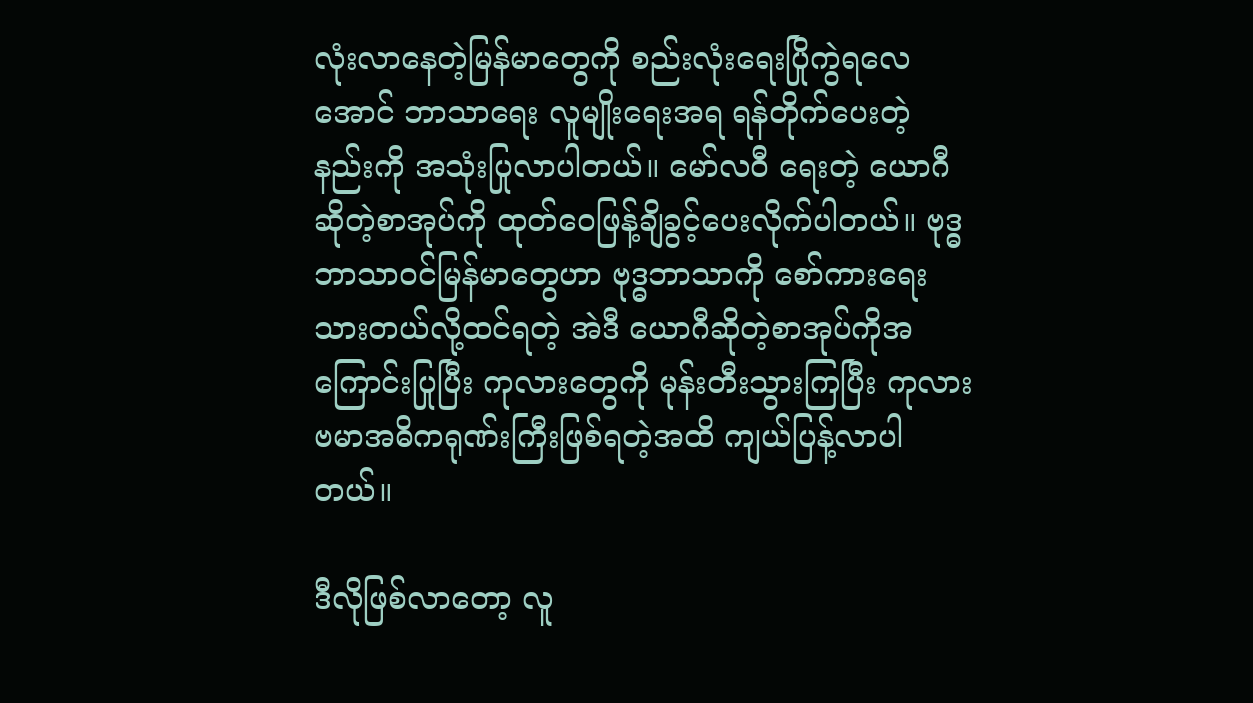လုံးလာနေတဲ့မြန်မာတွေကို စည်းလုံးရေးပြိုကွဲရလေအောင် ဘာသာရေး လူမျိုးရေးအရ ရန်တိုက်ပေးတဲ့ နည်းကို အသုံးပြုလာပါတယ်။ မော်လဝီ ရေးတဲ့ ယောဂီ ဆိုတဲ့စာအုပ်ကို ထုတ်ဝေဖြန့်ချိခွင့်ပေးလိုက်ပါတယ်။ ဗုဒ္ဓဘာသာဝင်မြန်မာတွေဟာ ဗုဒ္ဓဘာသာကို စော်ကားရေးသားတယ်လို့ထင်ရတဲ့ အဲဒီ ယောဂီဆိုတဲ့စာအုပ်ကိုအကြောင်းပြုပြီး ကုလားတွေကို မုန်းတီးသွားကြပြီး ကုလားဗမာအဓိကရုဏ်းကြီးဖြစ်ရတဲ့အထိ ကျယ်ပြန့်လာပါတယ်။

ဒီလိုဖြစ်လာတော့ လူ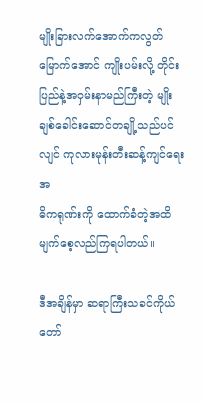မျိုးခြားလက်အောက်ကလွတ်မြောက်အောင် ကျိုးပမ်းလို့ တိုင်းပြည်နဲ့အဝှမ်းနာမည်ကြီးတဲ့ မျိုးချစ်ခေါင်းဆောင်တချို့သည်ပင်လျင် ကုလားမုန်းတီးဆန့်ကျင်ရေးအ
ဓိကရုဏ်းကို ထောက်ခံတဲ့အထိ မျက်စေ့လည်ကြရပါတယ်။

ဒီအချိန်မှာ ဆရာကြီးသခင်ကိုယ်တော်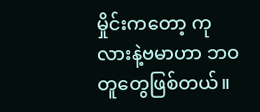မှိုင်းကတော့ ကုလားနဲ့ဗမာဟာ ဘဝတူတွေဖြစ်တယ်။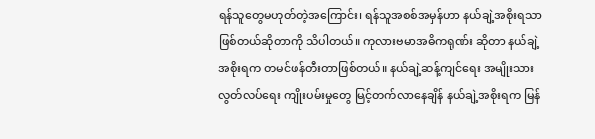ရန်သူတွေမဟုတ်တဲ့အကြောင်း၊ ရန်သူအစစ်အမှန်ဟာ နယ်ချဲ့အစိုးရသာဖြစ်တယ်ဆိုတာကို သိပါတယ်။ ကုလားဗမာအဓိကရုဏ်း ဆိုတာ နယ်ချဲ့အစိုးရက တမင်ဖန်တီးတာဖြစ်တယ်။ နယ်ချဲ့ဆန့်ကျင်ရေး အမျိုးသားလွတ်လပ်ရေး ကျိုးပမ်းမှုတွေ မြင့်တက်လာနေချိန် နယ်ချဲ့အစိုးရက မြန်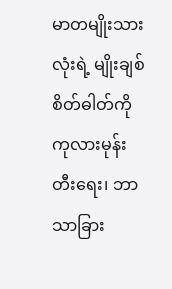မာတမျိုးသားလုံးရဲ့ မျိုးချစ်စိတ်ဓါတ်ကို ကုလားမုန်းတီးရေး၊ ဘာသာခြား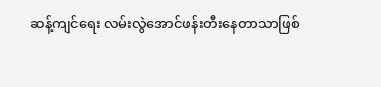ဆန့်ကျင်ရေး လမ်းလွဲအောင်ဖန်းတီးနေတာသာဖြစ်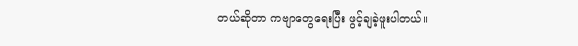တယ်ဆိုတာ ကဗျာတွေရေးပြီး ဖွင့်ချခဲ့ဖူးပါတယ်။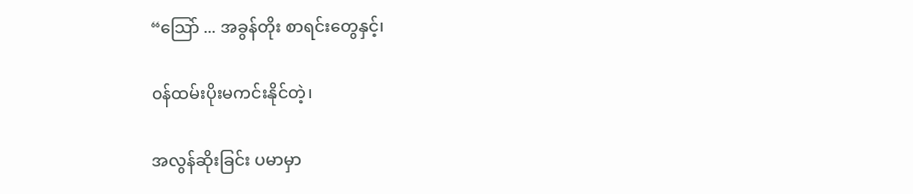“သြော် ... အခွန်တိုး စာရင်းတွေနှင့်၊

၀န်ထမ်းပိုးမကင်းနိုင်တဲ့၊

အလွန်ဆိုးခြင်း ပမာမှာ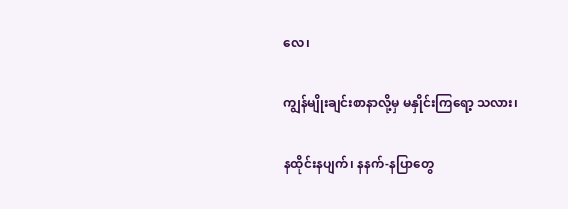လေ၊

ကျွန်မျိုးချင်းစာနာလို့မှ မနှိုင်းကြရော့ သလား၊

နထိုင်းနပျက်၊ နနက်-နပြာတွေ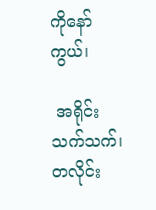ကိုနော်ကွယ်၊

 အရိုင်းသက်သက်၊ တလိုင်း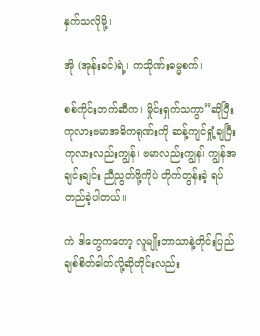နှက်သလိုမို့၊

အို (အုန်းခင်)ရဲ့၊ ကသိုဏ်းဓမ္မစက်၊

စစ်ကိုင်းဘက်ဆီက၊ မှိုင်းရှက်သကွာ”ဆိုပြီး ကုလားဗမာအဓိကရုဏ်းကို ဆန့်ကျင်ရှုံ့ချပြီး ကုလားလည်းကျွန်၊ ဗမာလည်းကျွန၊် ကျွန်အချင်းချင်း ညီညွတ်ဖို့ကိုပဲ တိုက်တွန်းခဲ့ ရပ်တည်ခဲ့ပါတယ်။

ကဲ ဒါတွေကတော့ လူမျိုးဘာသာနဲ့တိုင်းပြည်ချစ်စိတ်ဓါတ်လို့ဆိုတိုင်းလည်း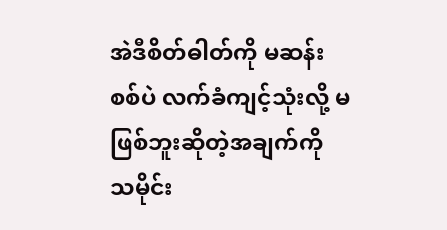အဲဒီစိတ်ဓါတ်ကို မဆန်းစစ်ပဲ လက်ခံကျင့်သုံးလို့ မဖြစ်ဘူးဆိုတဲ့အချက်ကို သမိုင်း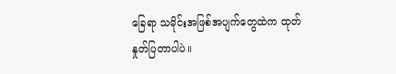ခြေရာ သမိုင်းအဖြစ်အပျက်တွေထဲက ထုတ်နှုတ်ပြတာပါပဲ။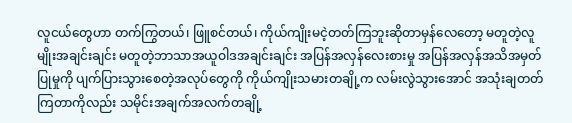လူငယ်တွေဟာ တက်ကြွတယ်၊ ဖြူစင်တယ်၊ ကိုယ်ကျိုးမငဲ့တတ်ကြဘူးဆိုတာမှန်လေတော့ မတူတဲ့လူမျိုးအချင်းချင်း မတူတဲ့ဘာသာအယူဝါဒအချင်းချင်း အပြန်အလှန်လေးစားမှု အပြန်အလှန်အသိအမှတ်ပြုမှုကို ပျက်ပြားသွားစေတဲ့အလုပ်တွေကို ကိုယ်ကျိုးသမားတချို့က လမ်းလွဲသွားအောင် အသုံးချတတ်ကြတာကိုလည်း သမိုင်းအချက်အလက်တချို့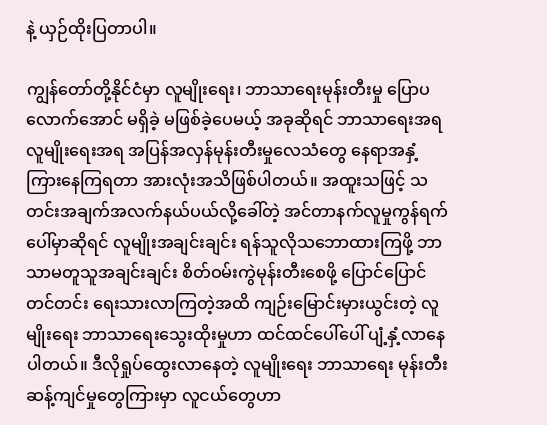နဲ့ ယှဉ်ထိုးပြတာပါ။

ကျွန်တော်တို့နိုင်ငံမှာ လူမျိုးရေး၊ ဘာသာရေးမုန်းတီးမှု ပြောပလောက်အောင် မရှိခဲ့ မဖြစ်ခဲ့ပေမယ့် အခုဆိုရင် ဘာသာရေးအရ လူမျိုးရေးအရ အပြန်အလှန်မုန်းတီးမှုလေသံတွေ နေရာအနှံ့ကြားနေကြရတာ အားလုံးအသိဖြစ်ပါတယ်။ အထူးသဖြင့် သတင်းအချက်အလက်နယ်ပယ်လို့ခေါ်တဲ့ အင်တာနက်လူမှုကွန်ရက်ပေါ်မှာဆိုရင် လူမျိုးအချင်းချင်း ရန်သူလိုသဘောထားကြဖို့ ဘာသာမတူသူအချင်းချင်း စိတ်ဝမ်းကွဲမုန်းတီးစေဖို့ ပြောင်ပြောင်တင်တင်း ရေးသားလာကြတဲ့အထိ ကျဉ်းမြောင်းမှားယွင်းတဲ့ လူမျိုးရေး ဘာသာရေးသွေးထိုးမှုဟာ ထင်ထင်ပေါ်ပေါ် ပျံ့နှံ့လာနေပါတယ်။ ဒီလိုရှုပ်ထွေးလာနေတဲ့ လူမျိုးရေး ဘာသာရေး မုန်းတီးဆန့်ကျင်မှုတွေကြားမှာ လူငယ်တွေဟာ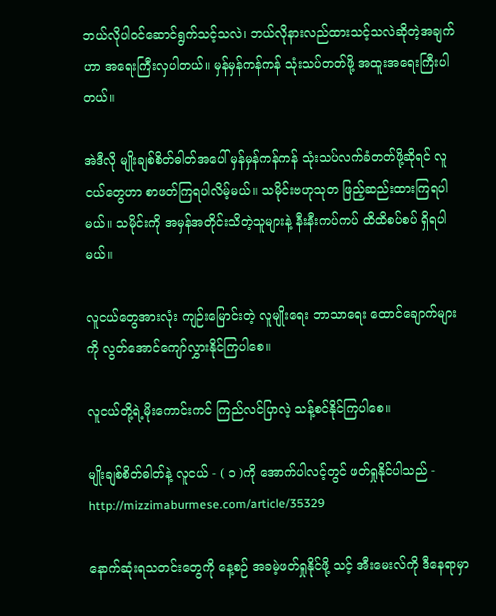ဘယ်လိုပါ၀င်ဆောင်ရွက်သင့်သလဲ၊ ဘယ်လိုနားလည်ထားသင့်သလဲဆိုတဲ့အချက်ဟာ အရေးကြီးလှပါတယ်။ မှန်မှန်ကန်ကန် သုံးသပ်တတ်ဖို့ အထူးအရေးကြီးပါတယ်။

အဲဒီလို မျိုးချစ်စိတ်ဓါတ်အပေါ် မှန်မှန်ကန်ကန် သုံးသပ်လက်ခံတတ်ဖို့ဆိုရင် လူငယ်တွေဟာ စာဖတ်ကြရပါလိမ့်မယ်။ သမိုင်းဗဟုသုတ ဖြည့်ဆည်းထားကြရပါမယ်။ သမိုင်းကို အမှန်အတိုင်းသိတဲ့သူများနဲ့ နီးနီးကပ်ကပ် ထိထိစပ်စပ် ရှိရပါမယ်။

လူငယ်တွေအားလုံး ကျဉ်းမြောင်းတဲ့ လူမျိုးရေး ဘာသာရေး ထောင်ချောက်များကို လွတ်အောင်ကျော်လွှားနိုင်ကြပါစေ။

လူငယ်တို့ရဲ့မိုးကောင်းကင် ကြည်လင်ပြာလဲ့ သန့်စင်နိုင်ကြပါစေ။

မျိုးချစ်စိတ်ဓါတ်နဲ့ လူငယ် - ( ၁ )ကို အောက်ပါလင့်တွင် ဖတ်ရှုနိုင်ပါသည် - http://mizzimaburmese.com/article/35329

နောက်ဆုံးရသတင်းတွေကို နေ့စဉ် အခမဲ့ဖတ်ရှုနိုင်ဖို့ သင့် အီးမေးလ်ကို ဒီနေရာမှာ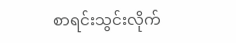စာရင်းသွင်းလိုက်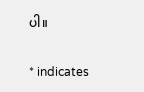ပါ။

* indicates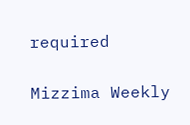required

Mizzima Weekly